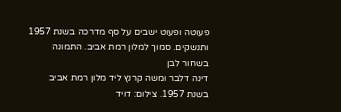פעוטה ופעוט ישבים על סף מדרכה בשנת 1957 ותנשקים. סמוך למלון רמת אביב. התמונה בשחור לבן
דינה דלבר ומשה קרנץ ליד מלון רמת אביב בשנת 1957. צילום: דויד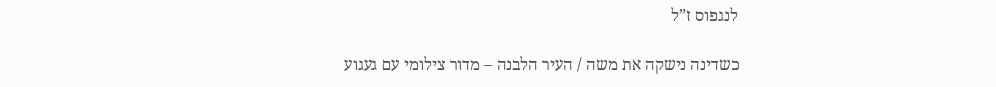לנגפוס ז”ל

כשדינה נישקה את משה / העיר הלבנה – מדור צילומי עם געגוע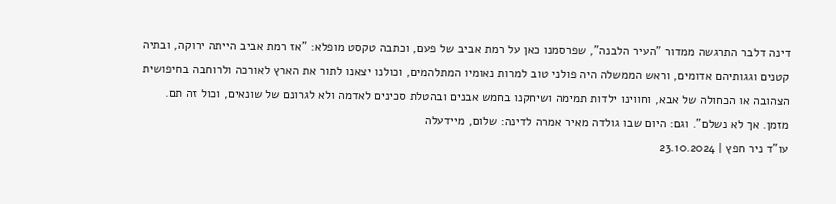דינה דלבר התרגשה ממדור "העיר הלבנה", שפרסמנו כאן על רמת אביב של פעם, וכתבה טקסט מופלא: "אז רמת אביב הייתה ירוקה, ובתיה קטנים וגגותיהם אדומים, וראש הממשלה היה פולני טוב למרות נאומיו המתלהמים, וכולנו יצאנו לתור את הארץ לאורכה ולרוחבה בחיפושית הצהובה או הכחולה של אבא, וחווינו ילדות תמימה ושיחקנו בחמש אבנים ובהטלת סכינים לאדמה ולא לגרונם של שונאים, וכול זה תם. מזמן. אך לא נשלם". וגם: היום שבו גולדה מאיר אמרה לדינה: שלום, מיידעלה
עו"ד ניר חפץ | 23.10.2024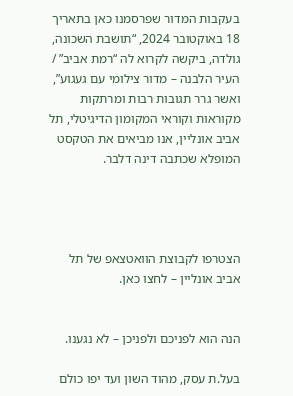בעקבות המדור שפרסמנו כאן בתאריך 18 באוקטובר 2024, “תושבת השכונה, גולדה, ביקשה לקרוא לה “רמת אביב” / העיר הלבנה – מדור צילומי עם געגוע”, ואשר גרר תגובות רבות ומרתקות מקוראות וקוראי המקומון הדיגיטלי, תל אביב אונליין, אנו מביאים את הטקסט המופלא שכתבה דינה דלבר.




הצטרפו לקבוצת הוואטצאפ של תל אביב אונליין – לחצו כאן.


הנה הוא לפניכם ולפניכן – לא נגענו.

בעל.ת עסק, מהוד השון ועד יפו כולם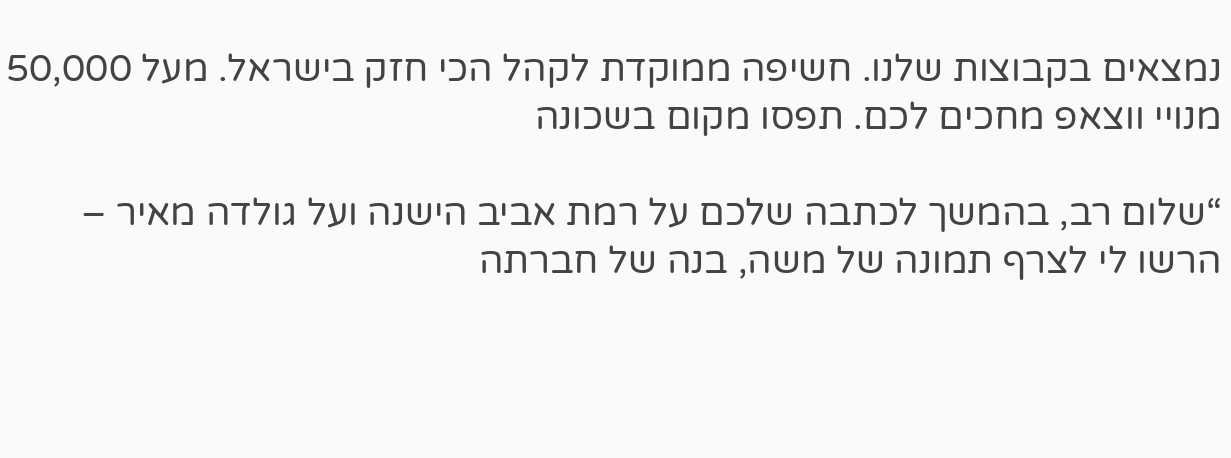נמצאים בקבוצות שלנו. חשיפה ממוקדת לקהל הכי חזק בישראל. מעל 50,000 מנויי ווצאפ מחכים לכם. תפסו מקום בשכונה

“שלום רב, בהמשך לכתבה שלכם על רמת אביב הישנה ועל גולדה מאיר – הרשו לי לצרף תמונה של משה, בנה של חברתה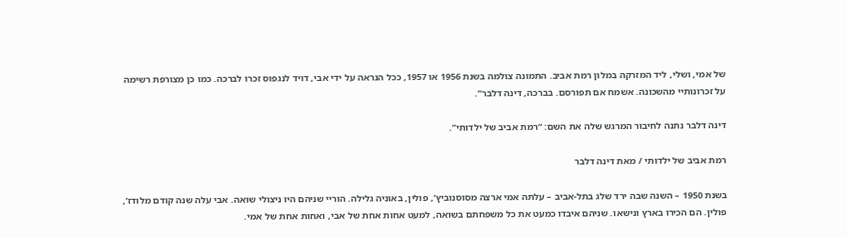של אמי, ושלי, ליד המזרקה במלון רמת אביב. התמונה צולמה בשנת 1956 או 1957, ככל הנראה על ידי אבי, דויד לנגפוס זכרו לברכה. כמו כן מצורפת רשימה על זכרונותיי מהשכונה. אשמח אם תפורסם. בברכה, דינה דלבר”.

דינה דלבר נתנה לחיבור המרגש שלה את השם: “רמת אביב של ילדותי”.

רמת אביב של ילדותי / מאת דינה דלבר

בשנת 1950 – השנה שבה ירד שלג בתל-אביב – עלתה אמי ארצה מסוסנוביץ’, פולין, באוניה גלילה. הוריי שניהם היו ניצולי שואה. אבי עלה שנה קודם מלודז’, פולין. הם הכירו בארץ ונישאו. שניהם איבדו כמעט את כל משפחתם בשואה, למעט אחות אחת של אבי, ואחות אחת של אמי.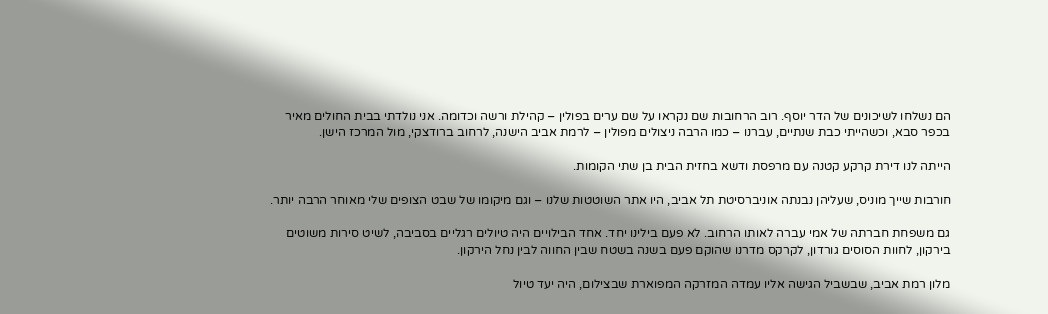הם נשלחו לשיכונים של הדר יוסף. רוב הרחובות שם נקראו על שם ערים בפולין – קהילת ורשה וכדומה. אני נולדתי בבית החולים מאיר בכפר סבא, וכשהייתי כבת שנתיים, עברנו – כמו הרבה ניצולים מפולין – לרמת אביב הישנה, לרחוב ברודצקי, מול המרכז הישן.

הייתה לנו דירת קרקע קטנה עם מרפסת ודשא בחזית הבית בן שתי הקומות.

חורבות שייך מוניס, שעליהן נבנתה אוניברסיטת תל אביב, היו אתר השוטטות שלנו – וגם מיקומו של שבט הצופים שלי מאוחר הרבה יותר.

גם משפחת חברתה של אמי עברה לאותו הרחוב. לא פעם בילינו יחד. אחד הבילויים היה טיולים רגליים בסביבה, לשיט סירות משוטים בירקון, לחוות הסוסים גורדון, לקרקס מדרנו שהוקם פעם בשנה בשטח שבין החווה לבין נחל הירקון.

מלון רמת אביב, שבשביל הגישה אליו עמדה המזרקה המפוארת שבצילום, היה יעד טיול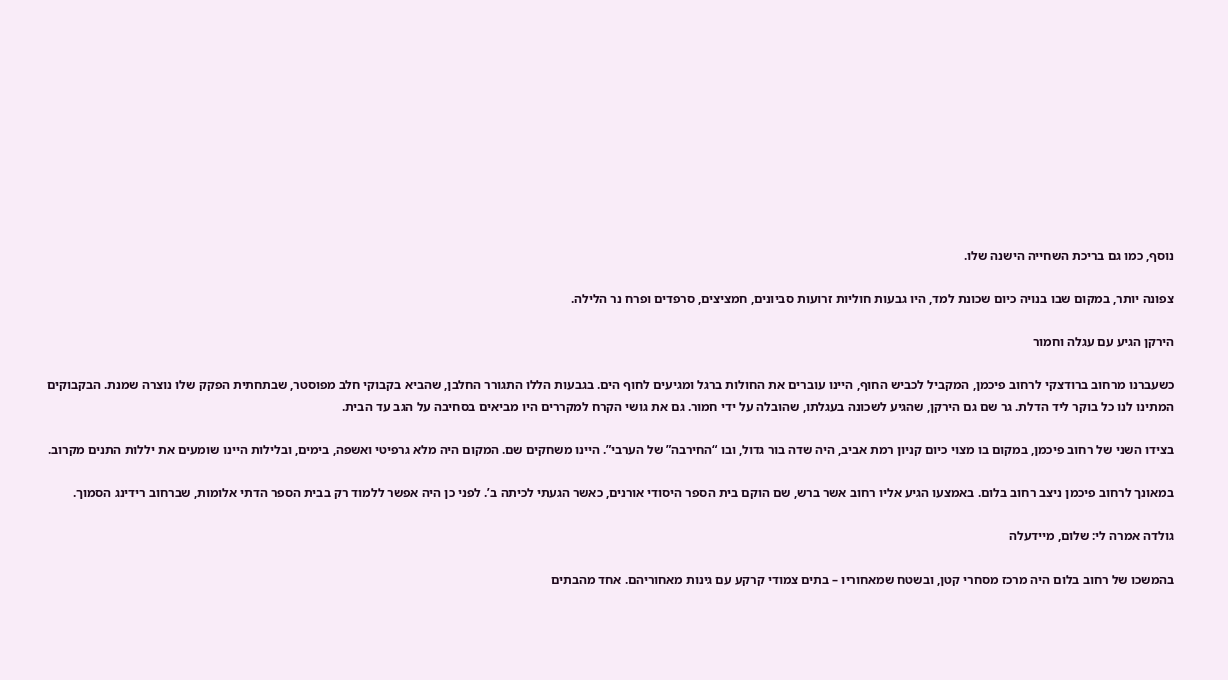נוסף, כמו גם בריכת השחייה הישנה שלו.

צפונה יותר, במקום שבו בנויה כיום שכונת למד, היו גבעות חוליות זרועות סביונים, חמציצים, סרפדים ופרח נר הלילה.

הירקן הגיע עם עגלה וחמור

כשעברנו מרחוב ברודצקי לרחוב פיכמן, המקביל לכביש החוף, היינו עוברים את החולות ברגל ומגיעים לחוף הים. בגבעות הללו התגורר החלבן, שהביא בקבוקי חלב מפוסטר, שבתחתית הפקק שלו נוצרה שמנת. הבקבוקים המתינו לנו כל בוקר ליד הדלת. גר שם גם הירקן, שהגיע לשכונה בעגלתו, שהובלה על ידי חמור. גם את גושי הקרח למקררים היו מביאים בסחיבה על הגב עד הבית.

בצידו השני של רחוב פיכמן, במקום בו מצוי כיום קניון רמת אביב, היה שדה בור גדול, ובו “החירבה” של הערבי”. היינו משחקים שם. המקום היה מלא גרפיטי ואשפה, בימים, ובלילות היינו שומעים את יללות התנים מקרוב.

במאונך לרחוב פיכמן ניצב רחוב בלום. באמצעו הגיע אליו רחוב אשר ברש, שם הוקם בית הספר היסודי אורנים, כאשר הגעתי לכיתה ב’. לפני כן היה אפשר ללמוד רק בבית הספר הדתי אלומות, שברחוב רידינג הסמוך.

גולדה אמרה לי: שלום, מיידעלה

בהמשכו של רחוב בלום היה מרכז מסחרי קטן, ובשטח שמאחוריו – בתים צמודי קרקע עם גינות מאחוריהם. אחד מהבתים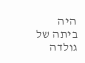היה ביתה של גולדה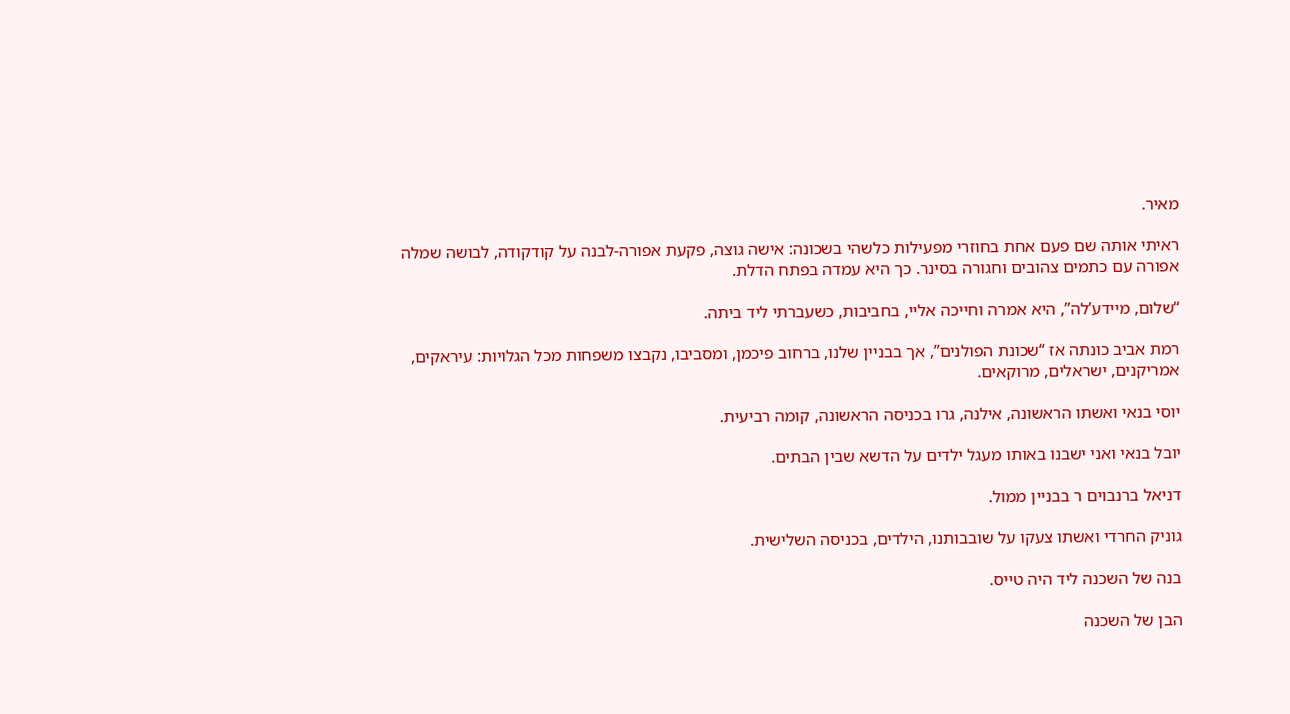מאיר.

ראיתי אותה שם פעם אחת בחוזרי מפעילות כלשהי בשכונה: אישה גוצה, פקעת אפורה-לבנה על קודקודה, לבושה שמלה אפורה עם כתמים צהובים וחגורה בסינר. כך היא עמדה בפתח הדלת.

“שלום, מיידע’לה”, היא אמרה וחייכה אליי, בחביבות, כשעברתי ליד ביתה.

רמת אביב כונתה אז “שכונת הפולנים”, אך בבניין שלנו, ברחוב פיכמן, ומסביבו, נקבצו משפחות מכל הגלויות: עיראקים, אמריקנים, ישראלים, מרוקאים.

יוסי בנאי ואשתו הראשונה, אילנה, גרו בכניסה הראשונה, קומה רביעית.

יובל בנאי ואני ישבנו באותו מעגל ילדים על הדשא שבין הבתים.

דניאל ברנבוים ר בבניין ממול.

גוניק החרדי ואשתו צעקו על שובבותנו, הילדים, בכניסה השלישית.

בנה של השכנה ליד היה טייס.

הבן של השכנה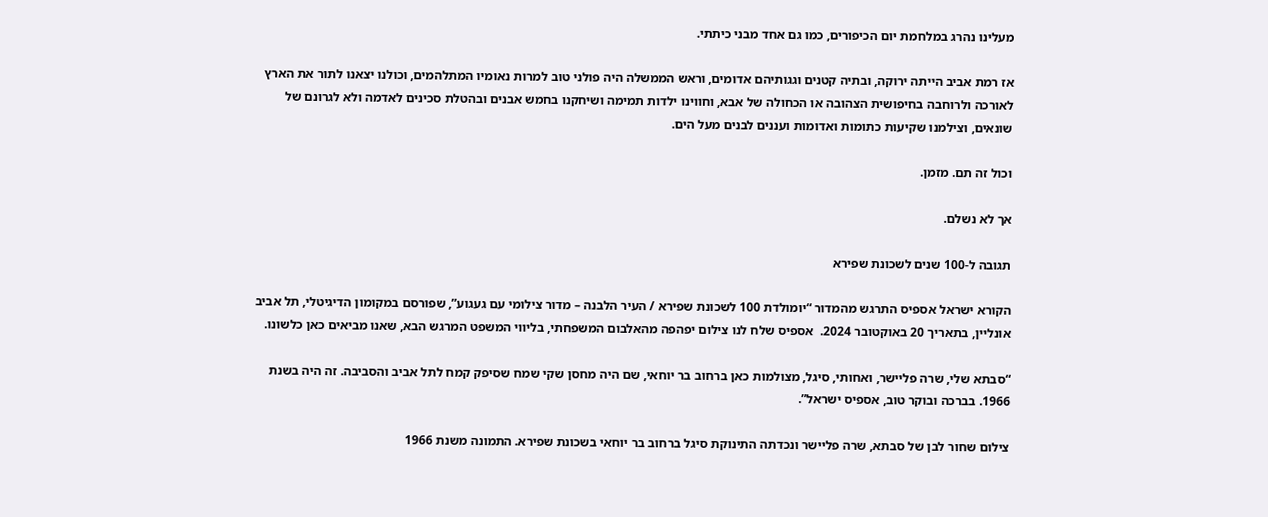מעלינו נהרג במלחמת יום הכיפורים, כמו גם אחד מבני כיתתי.

אז רמת אביב הייתה ירוקה, ובתיה קטנים וגגותיהם אדומים, וראש הממשלה היה פולני טוב למרות נאומיו המתלהמים, וכולנו יצאנו לתור את הארץ לאורכה ולרוחבה בחיפושית הצהובה או הכחולה של אבא, וחווינו ילדות תמימה ושיחקנו בחמש אבנים ובהטלת סכינים לאדמה ולא לגרונם של שונאים, וצילמנו שקיעות כתומות ואדומות ועננים לבנים מעל הים.

וכול זה תם. מזמן.

אך לא נשלם.

תגובה ל-100 שנים לשכונת שפירא

הקורא ישראל אספיס התרגש מהמדור “יומולדת 100 לשכונת שפירא / העיר הלבנה – מדור צילומי עם געגוע”, שפורסם במקומון הדיגיטלי, תל אביב אונליין, בתאריך 20 באוקטובר 2024.  אספיס שלח לנו צילום יפהפה מהאלבום המשפחתי, בליווי המשפט המרגש הבא, שאנו מביאים כאן כלשונו.

“סבתא שלי, שרה פליישר, ואחותי, סיגל, מצולמות כאן ברחוב בר יוחאי, שם היה מחסן שקי שמח שסיפק קמח לתל אביב והסביבה. זה היה בשנת 1966. בברכה ובוקר טוב, אספיס ישראל”.

צילום שחור לבן של סבתא, שרה פליישר ונכדתה התינוקת סיגל ברחוב בר יוחאי בשכונת שפירא. התמונה משנת 1966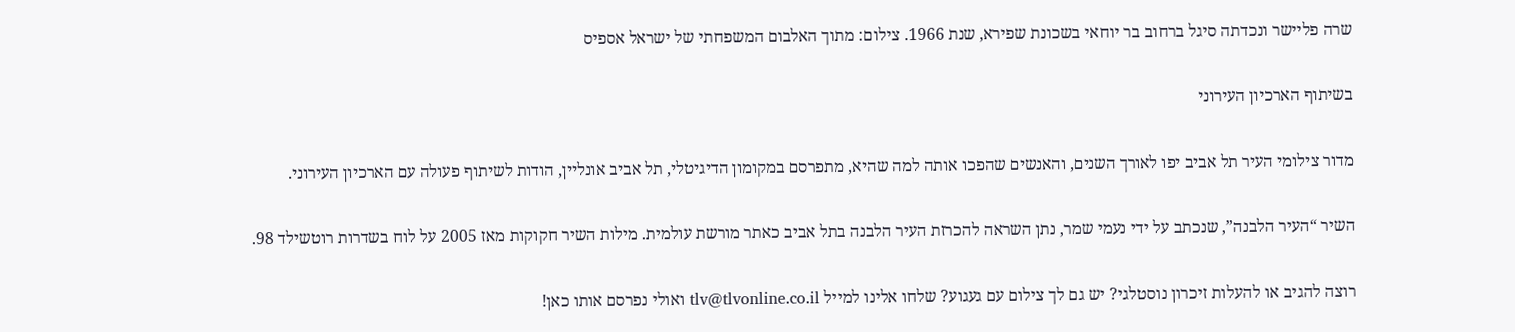שרה פליישר ונכדתה סיגל ברחוב בר יוחאי בשכונת שפירא, שנת 1966. צילום: מתוך האלבום המשפחתי של ישראל אספיס

בשיתוף הארכיון העירוני

מדור צילומי העיר תל אביב יפו לאורך השנים, והאנשים שהפכו אותה למה שהיא, מתפרסם במקומון הדיגיטלי, תל אביב אונליין, הודות לשיתוף פעולה עם הארכיון העירוני.

השיר “העיר הלבנה”, שנכתב על ידי נעמי שמר, נתן השראה להכרזת העיר הלבנה בתל אביב כאתר מורשת עולמית. מילות השיר חקוקות מאז 2005 על לוח בשדרות רוטשילד 98.

רוצה להגיב או להעלות זיכרון נוסטלגי? יש גם לך צילום עם געגוע? שלחו אלינו למייל tlv@tlvonline.co.il ואולי נפרסם אותו כאן!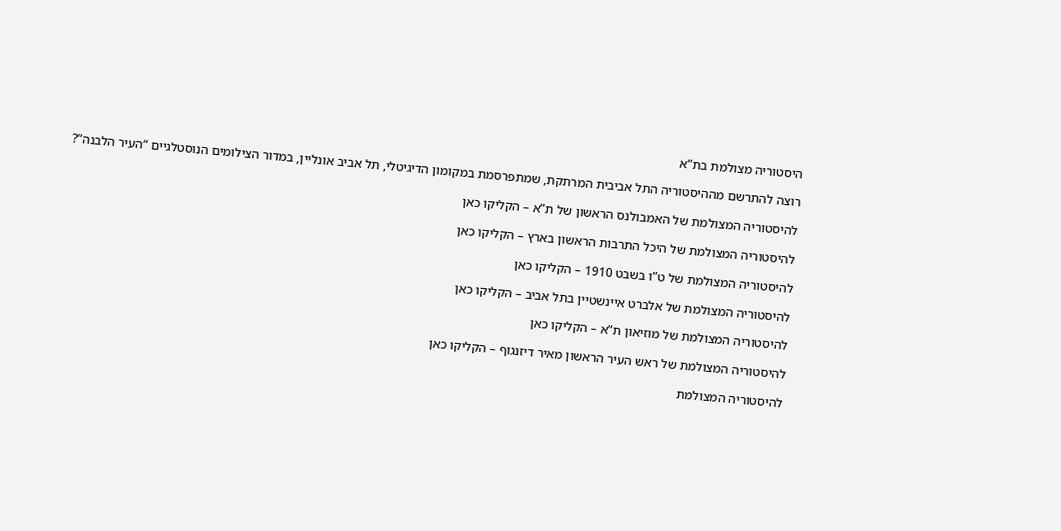היסטוריה מצולמת בת”א

רוצה להתרשם מההיסטוריה התל אביבית המרתקת, שמתפרסמת במקומון הדיגיטלי, תל אביב אונליין, במדור הצילומים הנוסטלגיים “העיר הלבנה”?

להיסטוריה המצולמת של האמבולנס הראשון של ת”א – הקליקו כאן

להיסטוריה המצולמת של היכל התרבות הראשון בארץ – הקליקו כאן

להיסטוריה המצולמת של ט”ו בשבט 1910 – הקליקו כאן

להיסטוריה המצולמת של אלברט איינשטיין בתל אביב – הקליקו כאן

להיסטוריה המצולמת של מוזיאון ת”א – הקליקו כאן

להיסטוריה המצולמת של ראש העיר הראשון מאיר דיזנגוף – הקליקו כאן

להיסטוריה המצולמת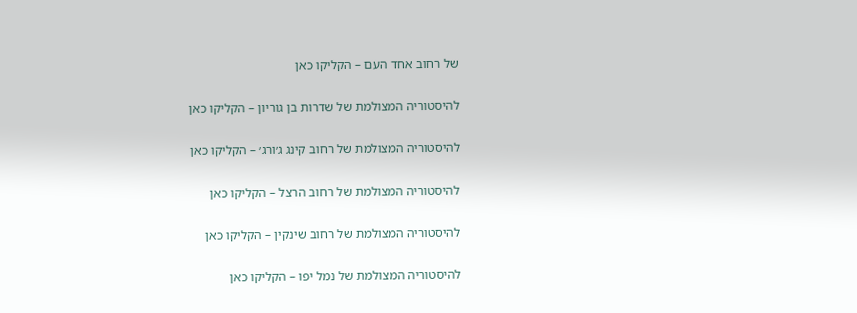של רחוב אחד העם – הקליקו כאן

להיסטוריה המצולמת של שדרות בן גוריון – הקליקו כאן

להיסטוריה המצולמת של רחוב קינג ג׳ורג׳ – הקליקו כאן

להיסטוריה המצולמת של רחוב הרצל – הקליקו כאן

להיסטוריה המצולמת של רחוב שינקין – הקליקו כאן

להיסטוריה המצולמת של נמל יפו – הקליקו כאן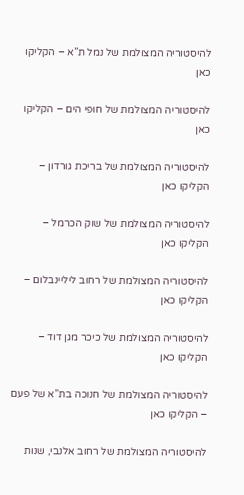להיסטוריה המצולמת של נמל ת”א – הקליקו כאן

להיסטוריה המצולמת של חופי הים – הקליקו כאן

להיסטוריה המצולמת של בריכת גורדון – הקליקו כאן

להיסטוריה המצולמת של שוק הכרמל – הקליקו כאן

להיסטוריה המצולמת של רחוב ליליינבלום – הקליקו כאן

להיסטוריה המצולמת של כיכר מגן דוד – הקליקו כאן

להיסטוריה המצולמת של חנוכה בת”א של פעם – הקליקו כאן

להיסטוריה המצולמת של רחוב אלנבי, שנות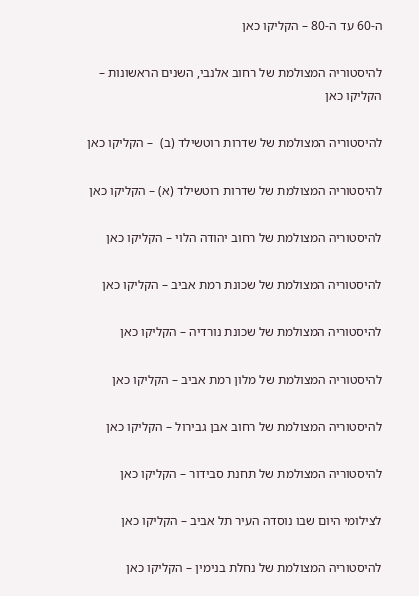ה-60 עד ה-80 – הקליקו כאן

להיסטוריה המצולמת של רחוב אלנבי, השנים הראשונות – הקליקו כאן

להיסטוריה המצולמת של שדרות רוטשילד (ב)  – הקליקו כאן

להיסטוריה המצולמת של שדרות רוטשילד (א) – הקליקו כאן

להיסטוריה המצולמת של רחוב יהודה הלוי – הקליקו כאן

להיסטוריה המצולמת של שכונת רמת אביב – הקליקו כאן

להיסטוריה המצולמת של שכונת נורדיה – הקליקו כאן

להיסטוריה המצולמת של מלון רמת אביב – הקליקו כאן

להיסטוריה המצולמת של רחוב אבן גבירול – הקליקו כאן

להיסטוריה המצולמת של תחנת סבידור – הקליקו כאן

לצילומי היום שבו נוסדה העיר תל אביב – הקליקו כאן

להיסטוריה המצולמת של נחלת בנימין – הקליקו כאן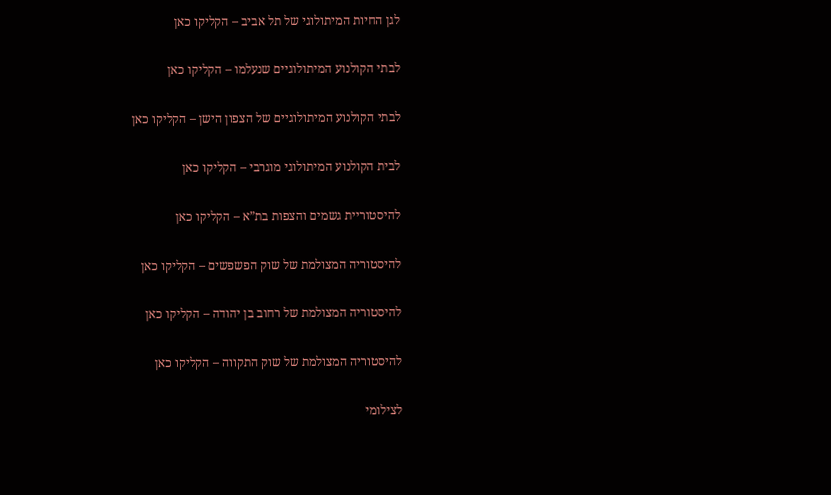לגן החיות המיתולוגי של תל אביב – הקליקו כאן

לבתי הקולנוע המיתולוגיים שנעלמו – הקליקו כאן

לבתי הקולנוע המיתולוגיים של הצפון הישן – הקליקו כאן

לבית הקולנוע המיתולוגי מוגרבי – הקליקו כאן

להיסטוריית גשמים והצפות בת”א – הקליקו כאן

להיסטוריה המצולמת של שוק הפשפשים – הקליקו כאן

להיסטוריה המצולמת של רחוב בן יהודה – הקליקו כאן

להיסטוריה המצולמת של שוק התקווה – הקליקו כאן

לצילומי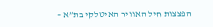הפצצות חיל האוויר האיטלקי בת”א –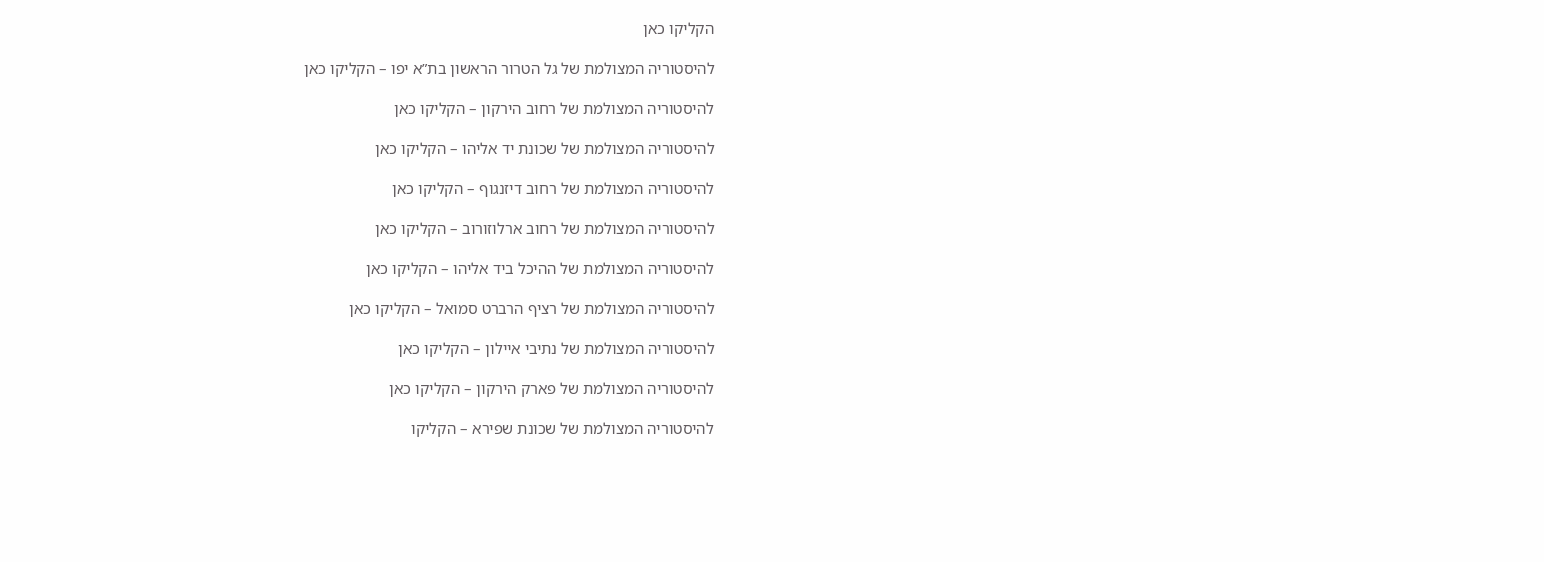הקליקו כאן

להיסטוריה המצולמת של גל הטרור הראשון בת”א יפו – הקליקו כאן

להיסטוריה המצולמת של רחוב הירקון – הקליקו כאן

להיסטוריה המצולמת של שכונת יד אליהו – הקליקו כאן

להיסטוריה המצולמת של רחוב דיזנגוף – הקליקו כאן

להיסטוריה המצולמת של רחוב ארלוזורוב – הקליקו כאן

להיסטוריה המצולמת של ההיכל ביד אליהו – הקליקו כאן

להיסטוריה המצולמת של רציף הרברט סמואל – הקליקו כאן

להיסטוריה המצולמת של נתיבי איילון – הקליקו כאן

להיסטוריה המצולמת של פארק הירקון – הקליקו כאן

להיסטוריה המצולמת של שכונת שפירא – הקליקו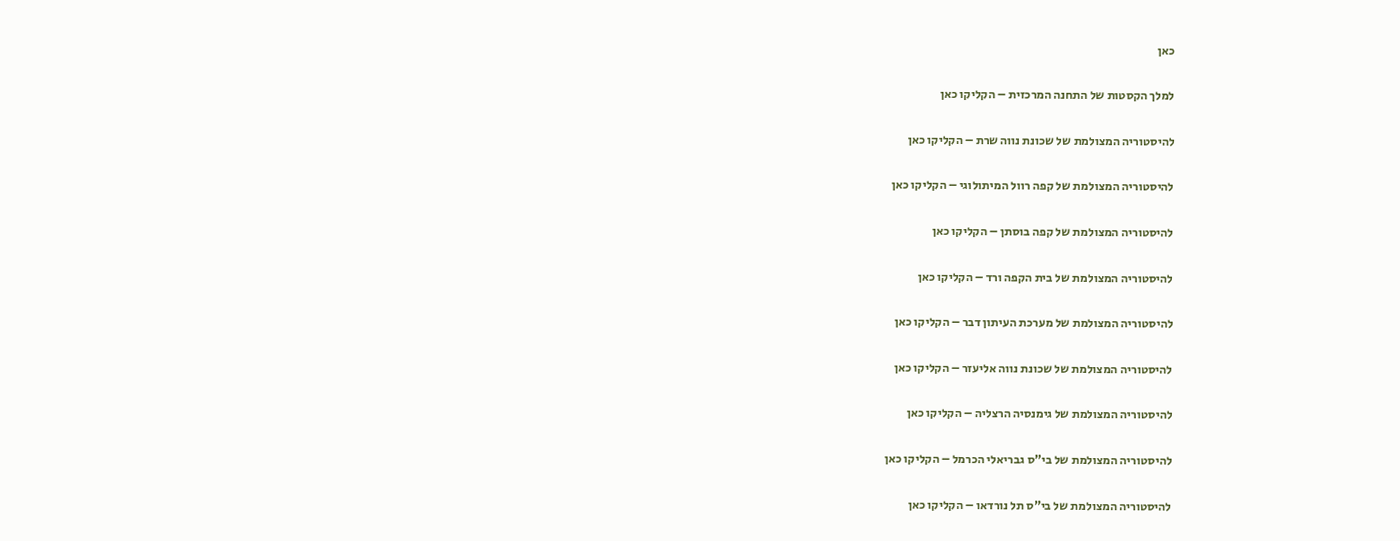כאן

למלך הקסטות של התחנה המרכזית – הקליקו כאן

להיסטוריה המצולמת של שכונת נווה שרת – הקליקו כאן

להיסטוריה המצולמת של קפה רוול המיתולוגי – הקליקו כאן

להיסטוריה המצולמת של קפה בוסתן – הקליקו כאן

להיסטוריה המצולמת של בית הקפה ורד – הקליקו כאן

להיסטוריה המצולמת של מערכת העיתון דבר – הקליקו כאן

להיסטוריה המצולמת של שכונת נווה אליעזר – הקליקו כאן

להיסטוריה המצולמת של גימנסיה הרצליה – הקליקו כאן

להיסטוריה המצולמת של בי”ס גבריאלי הכרמל – הקליקו כאן

להיסטוריה המצולמת של בי”ס תל נורדאו – הקליקו כאן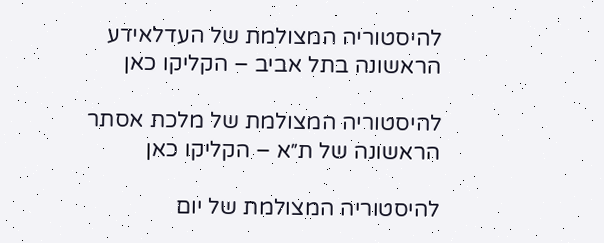להיסטוריה המצולמת של העדלאידע הראשונה בתל אביב – הקליקו כאן

להיסטוריה המצולמת של מלכת אסתר הראשונה של ת״א – הקליקו כאן

להיסטוריה המצולמת של יום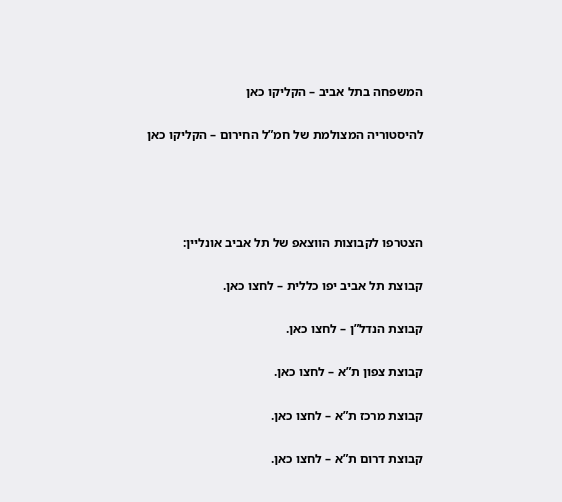המשפחה בתל אביב – הקליקו כאן

להיסטוריה המצולמת של חמ”ל החירום – הקליקו כאן




הצטרפו לקבוצות הווצאפ של תל אביב אונליין:

קבוצת תל אביב יפו כללית – לחצו כאן.

קבוצת הנדל”ן – לחצו כאן.

קבוצת צפון ת”א – לחצו כאן.

קבוצת מרכז ת”א – לחצו כאן.

קבוצת דרום ת”א – לחצו כאן.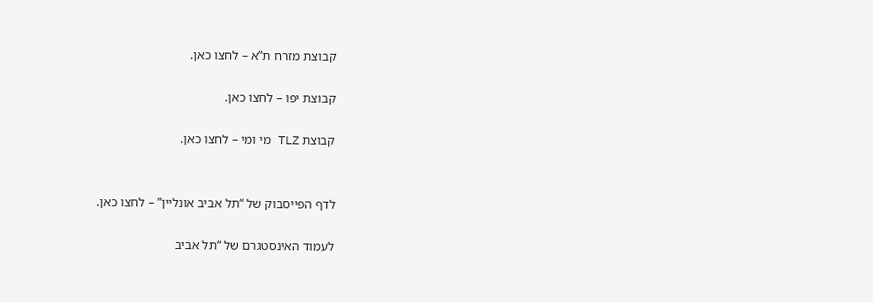קבוצת מזרח ת”א – לחצו כאן.

קבוצת יפו – לחצו כאן.

קבוצת TLZ מי ומי – לחצו כאן.


לדף הפייסבוק של “תל אביב אונליין” – לחצו כאן.

לעמוד האינסטגרם של “תל אביב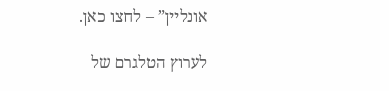אונליין” – לחצו כאן.

לערוץ הטלגרם של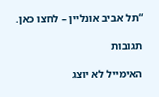“תל אביב אונליין – לחצו כאן.

תגובות

האימייל לא יוצג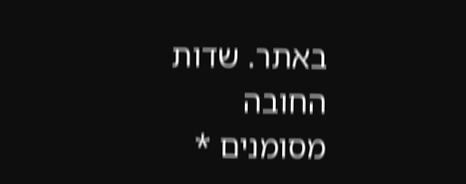באתר. שדות החובה מסומנים *